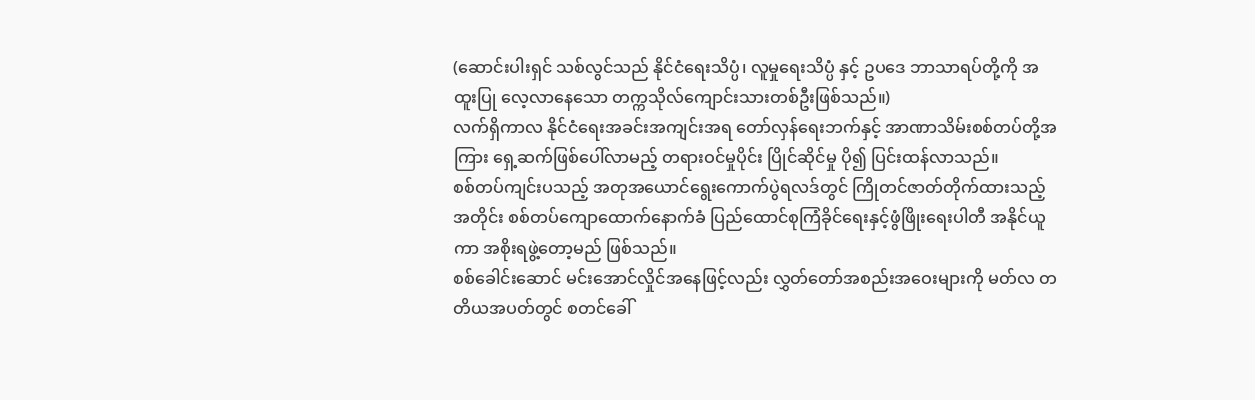(ဆောင်းပါးရှင် သစ်လွင်သည် နိုင်ငံရေးသိပ္ပံ၊ လူမှုရေးသိပ္ပံ နှင့် ဥပဒေ ဘာသာရပ်တို့ကို အထူးပြု လေ့လာနေသော တက္ကသိုလ်ကျောင်းသားတစ်ဦးဖြစ်သည်။)
လက်ရှိကာလ နိုင်ငံရေးအခင်းအကျင်းအရ တော်လှန်ရေးဘက်နှင့် အာဏာသိမ်းစစ်တပ်တို့အကြား ရှေ့ဆက်ဖြစ်ပေါ်လာမည့် တရားဝင်မှုပိုင်း ပြိုင်ဆိုင်မှု ပို၍ ပြင်းထန်လာသည်။
စစ်တပ်ကျင်းပသည့် အတုအယောင်ရွေးကောက်ပွဲရလဒ်တွင် ကြိုတင်ဇာတ်တိုက်ထားသည့်အတိုင်း စစ်တပ်ကျောထောက်နောက်ခံ ပြည်ထောင်စုကြံခိုင်ရေးနှင့်ဖွံဖြိုးရေးပါတီ အနိုင်ယူကာ အစိုးရဖွဲ့တော့မည် ဖြစ်သည်။
စစ်ခေါင်းဆောင် မင်းအောင်လှိုင်အနေဖြင့်လည်း လွှတ်တော်အစည်းအဝေးများကို မတ်လ တတိယအပတ်တွင် စတင်ခေါ်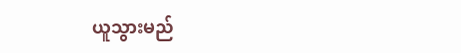ယူသွားမည်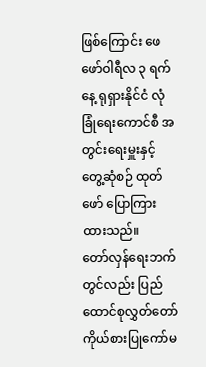ဖြစ်ကြောင်း ဖေဖော်ဝါရီလ ၃ ရက်နေ့ ရုရှားနိုင်ငံ လုံခြုံရေးကောင်စီ အတွင်းရေးမှူးနှင့် တွေ့ဆုံစဉ် ထုတ်ဖော် ပြောကြားထားသည်။
တော်လှန်ရေးဘက်တွင်လည်း ပြည်ထောင်စုလွှတ်တော်ကိုယ်စားပြုကော်မ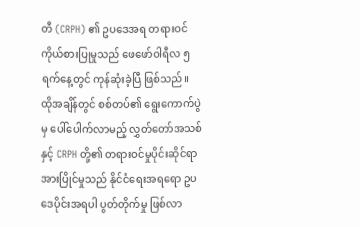တီ (CRPH) ၏ ဥပဒေအရ တရားဝင်ကိုယ်စားပြုမှုသည် ဖေဖော်ဝါရီလ ၅ ရက်နေ့တွင် ကုန်ဆုံးခဲ့ပြီ ဖြစ်သည်။
ထိုအချိန်တွင် စစ်တပ်၏ ရွေးကောက်ပွဲမှ ပေါ်ပေါက်လာမည့် လွှတ်တော်အသစ်နှင့် CRPH တို့၏ တရားဝင်မှုပိုင်းဆိုင်ရာ အားပြိုင်မှုသည် နိုင်ငံရေးအရရော ဥပဒေပိုင်းအရပါ ပွတ်တိုက်မှု ဖြစ်လာ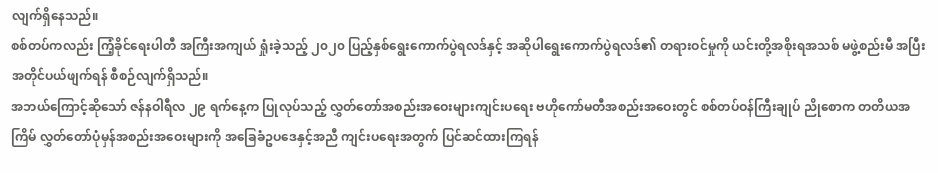လျက်ရှိနေသည်။
စစ်တပ်ကလည်း ကြံ့ခိုင်ရေးပါတီ အကြီးအကျယ် ရှုံးခဲ့သည့် ၂၀၂၀ ပြည့်နှစ်ရွေးကောက်ပွဲရလဒ်နှင့် အဆိုပါရွေးကောက်ပွဲရလဒ်၏ တရားဝင်မှုကို ယင်းတို့အစိုးရအသစ် မဖွဲ့စည်းမီ အပြီးအတိုင်ပယ်ဖျက်ရန် စီစဉ်လျက်ရှိသည်။
အဘယ်ကြောင့်ဆိုသော် ဇန်နဝါရီလ ၂၉ ရက်နေ့က ပြုလုပ်သည့် လွှတ်တော်အစည်းအဝေးများကျင်းပရေး ဗဟိုကော်မတီအစည်းအဝေးတွင် စစ်တပ်ဝန်ကြီးချုပ် ညိုစောက တတိယအကြိမ် လွှတ်တော်ပုံမှန်အစည်းအဝေးများကို အခြေခံဥပဒေနှင့်အညီ ကျင်းပရေးအတွက် ပြင်ဆင်ထားကြရန်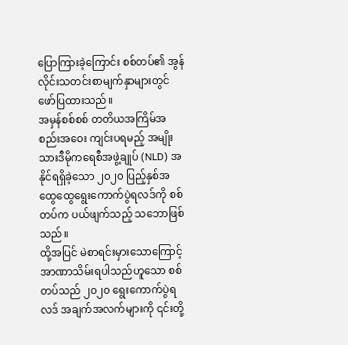ပြောကြားခဲ့ကြောင်း စစ်တပ်၏ အွန်လိုင်းသတင်းစာမျက်နှာများတွင် ဖော်ပြထားသည်။
အမှန်စစ်စစ် တတိယအကြိမ်အစည်းအဝေး ကျင်းပရမည့် အမျိုးသားဒီမိုကရေစီအဖွဲ့ချုပ် (NLD) အနိုင်ရရှိခဲ့သော ၂၀၂၀ ပြည့်နှစ်အထွေထွေရွေးကောက်ပွဲရလဒ်ကို စစ်တပ်က ပယ်ဖျက်သည့် သဘောဖြစ်သည်။
ထို့အပြင် မဲစာရင်းမှားသောကြောင့် အာဏာသိမ်းရပါသည်ဟူသော စစ်တပ်သည် ၂၀၂၀ ရွေးကောက်ပွဲရလဒ် အချက်အလက်များကို ၎င်းတို့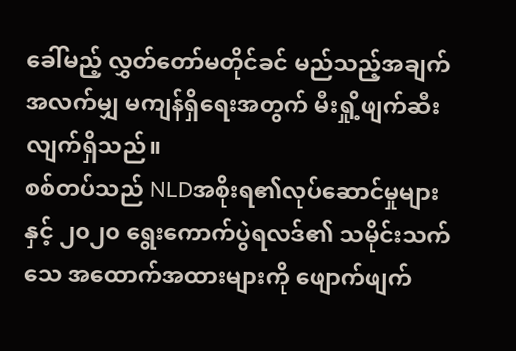ခေါ်မည့် လွှတ်တော်မတိုင်ခင် မည်သည့်အချက်အလက်မျှ မကျန်ရှိရေးအတွက် မီးရှို့ဖျက်ဆီးလျက်ရှိသည်။
စစ်တပ်သည် NLDအစိုးရ၏လုပ်ဆောင်မှုများနှင့် ၂၀၂၀ ရွေးကောက်ပွဲရလဒ်၏ သမိုင်းသက်သေ အထောက်အထားများကို ဖျောက်ဖျက်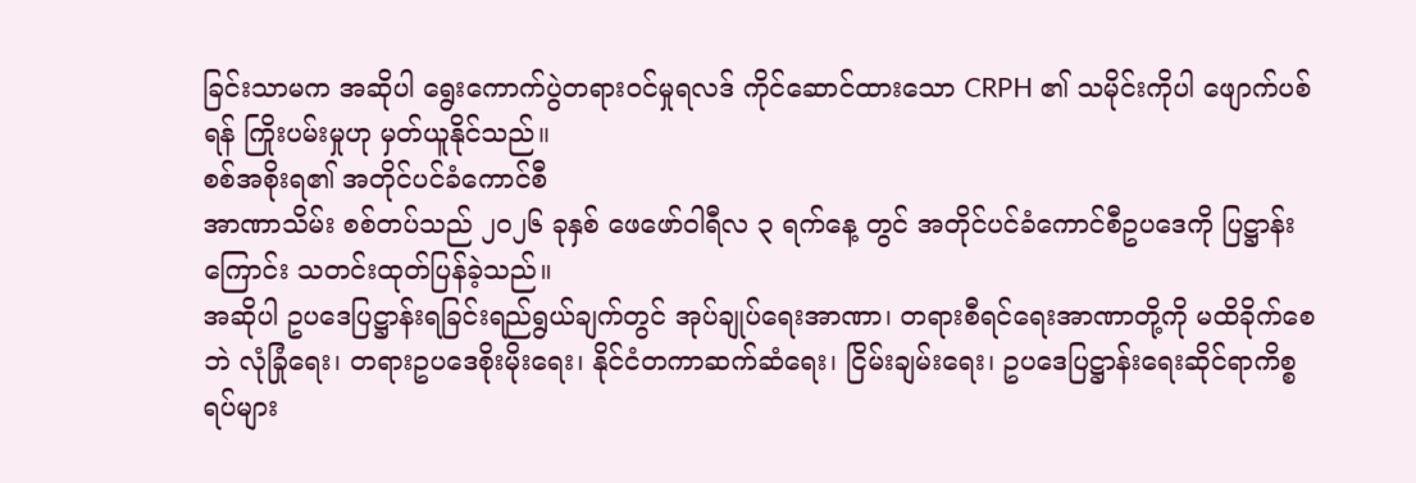ခြင်းသာမက အဆိုပါ ရွေးကောက်ပွဲတရားဝင်မှုရလဒ် ကိုင်ဆောင်ထားသော CRPH ၏ သမိုင်းကိုပါ ဖျောက်ပစ်ရန် ကြိုးပမ်းမှုဟု မှတ်ယူနိုင်သည်။
စစ်အစိုးရ၏ အတိုင်ပင်ခံကောင်စီ
အာဏာသိမ်း စစ်တပ်သည် ၂၀၂၆ ခုနှစ် ဖေဖော်ဝါရီလ ၃ ရက်နေ့ တွင် အတိုင်ပင်ခံကောင်စီဥပဒေကို ပြဋ္ဌာန်းကြောင်း သတင်းထုတ်ပြန်ခဲ့သည်။
အဆိုပါ ဥပဒေပြဋ္ဌာန်းရခြင်းရည်ရွယ်ချက်တွင် အုပ်ချုပ်ရေးအာဏာ၊ တရားစီရင်ရေးအာဏာတို့ကို မထိခိုက်စေဘဲ လုံခြုံရေး၊ တရားဥပဒေစိုးမိုးရေး၊ နိုင်ငံတကာဆက်ဆံရေး၊ ငြိမ်းချမ်းရေး၊ ဥပဒေပြဋ္ဌာန်းရေးဆိုင်ရာကိစ္စရပ်များ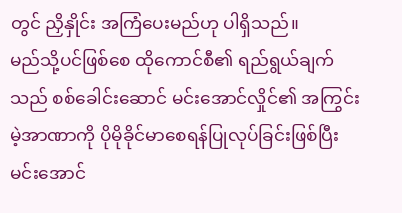တွင် ညှိနှိုင်း အကြံပေးမည်ဟု ပါရှိသည်။
မည်သို့ပင်ဖြစ်စေ ထိုကောင်စီ၏ ရည်ရွယ်ချက်သည် စစ်ခေါင်းဆောင် မင်းအောင်လှိုင်၏ အကြွင်းမဲ့အာဏာကို ပိုမိုခိုင်မာစေရန်ပြုလုပ်ခြင်းဖြစ်ပြီး မင်းအောင်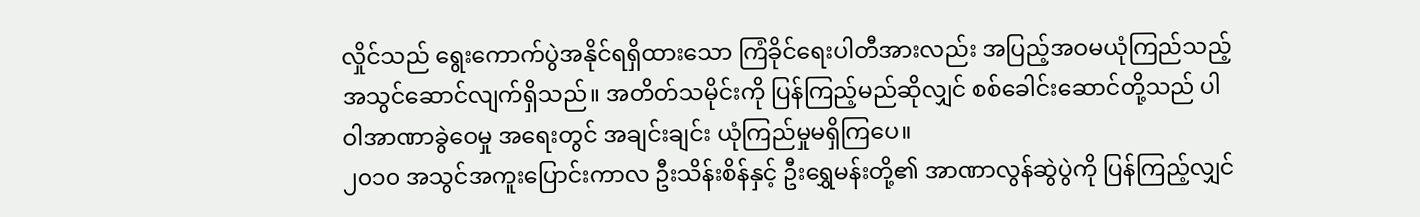လှိုင်သည် ရွေးကောက်ပွဲအနိုင်ရရှိထားသော ကြံခိုင်ရေးပါတီအားလည်း အပြည့်အဝမယုံကြည်သည့် အသွင်ဆောင်လျက်ရှိသည်။ အတိတ်သမိုင်းကို ပြန်ကြည့်မည်ဆိုလျှင် စစ်ခေါင်းဆောင်တို့သည် ပါဝါအာဏာခွဲဝေမှု အရေးတွင် အချင်းချင်း ယုံကြည်မှုမရှိကြပေ။
၂၀၁၀ အသွင်အကူးပြောင်းကာလ ဦးသိန်းစိန်နှင့် ဦးရွှေမန်းတို့၏ အာဏာလွန်ဆွဲပွဲကို ပြန်ကြည့်လျှင်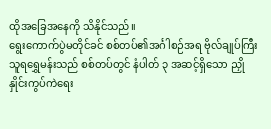ထိုအခြေအနေကို သိနိုင်သည်။
ရွေးကောက်ပွဲမတိုင်ခင် စစ်တပ်၏အင်္ဂါစဉ်အရ ဗိုလ်ချုပ်ကြီး သူရရွှေမန်းသည် စစ်တပ်တွင် နံပါတ် ၃ အဆင့်ရှိသော ညှိုနှိုင်းကွပ်ကဲရေး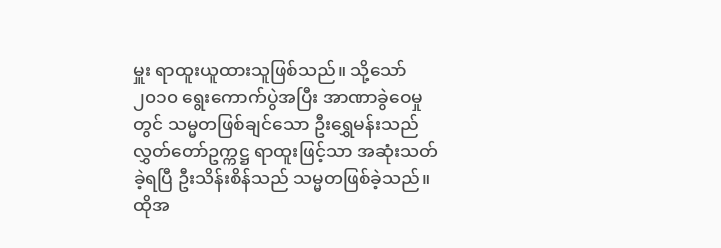မှူး ရာထူးယူထားသူဖြစ်သည်။ သို့သော် ၂၀၁၀ ရွေးကောက်ပွဲအပြီး အာဏာခွဲဝေမှုတွင် သမ္မတဖြစ်ချင်သော ဦးရွှေမန်းသည် လွှတ်တော်ဥက္ကဋ္ဌ ရာထူးဖြင့်သာ အဆုံးသတ်ခဲ့ရပြီ ဦးသိန်းစိန်သည် သမ္မတဖြစ်ခဲ့သည်။
ထိုအ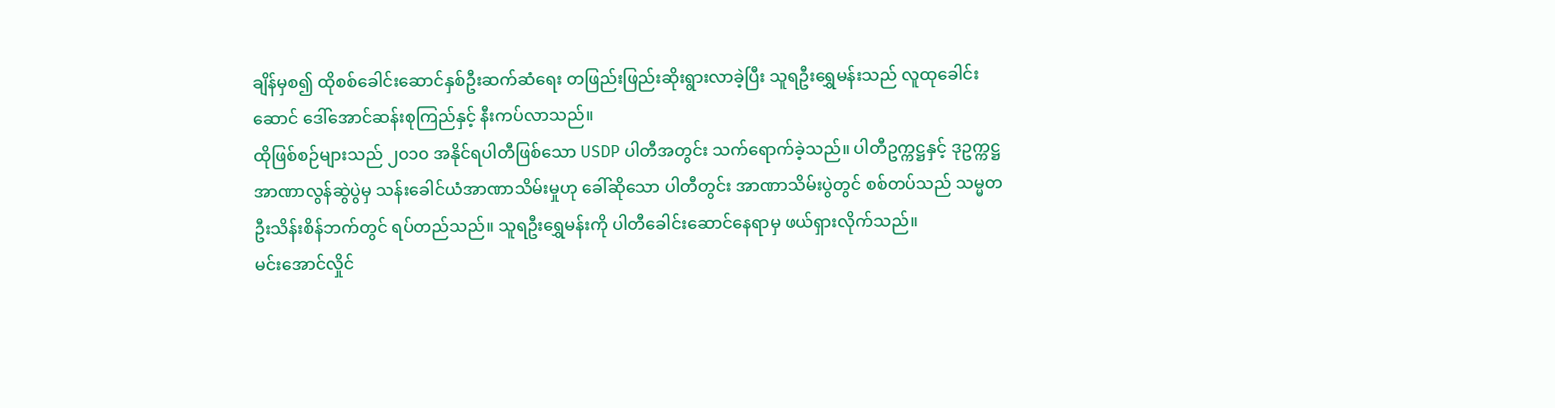ချိန်မှစ၍ ထိုစစ်ခေါင်းဆောင်နှစ်ဦးဆက်ဆံရေး တဖြည်းဖြည်းဆိုးရွားလာခဲ့ပြီး သူရဦးရွှေမန်းသည် လူထုခေါင်းဆောင် ဒေါ်အောင်ဆန်းစုကြည်နှင့် နီးကပ်လာသည်။
ထိုဖြစ်စဉ်များသည် ၂၀၁၀ အနိုင်ရပါတီဖြစ်သော USDP ပါတီအတွင်း သက်ရောက်ခဲ့သည်။ ပါတီဥက္ကဋ္ဌနှင့် ဒုဥက္ကဋ္ဌ အာဏာလွန်ဆွဲပွဲမှ သန်းခေါင်ယံအာဏာသိမ်းမှုဟု ခေါ်ဆိုသော ပါတီတွင်း အာဏာသိမ်းပွဲတွင် စစ်တပ်သည် သမ္မတ ဦးသိန်းစိန်ဘက်တွင် ရပ်တည်သည်။ သူရဦးရွှေမန်းကို ပါတီခေါင်းဆောင်နေရာမှ ဖယ်ရှားလိုက်သည်။
မင်းအောင်လှိုင်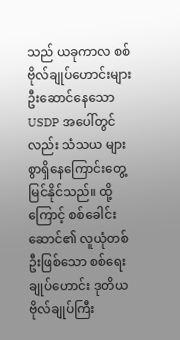သည် ယခုကာလ စစ်ဗိုလ်ချုပ်ဟောင်းများဦးဆောင်နေသော USDP အပေါ်တွင်လည်း သံသယ များစွာရှိနေကြောင်းတွေ့မြင်နိုင်သည်။ ထို့ကြောင့် စစ်ခေါင်းဆောင်၏ လူယုံတစ်ဦးဖြစ်သော စစ်ရေးချုပ်ဟောင်း ဒုတိယဗိုလ်ချုပ်ကြီး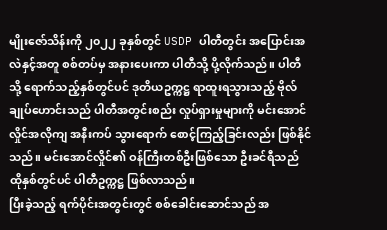မျိုးဇော်သိန်းကို ၂၀၂၂ ခုနှစ်တွင် USDP ပါတီတွင်း အပြောင်းအလဲနှင့်အတူ စစ်တပ်မှ အနားပေးကာ ပါတီသို့ ပို့လိုက်သည်။ ပါတီသို့ ရောက်သည့်နှစ်တွင်ပင် ဒုတိယဥက္ကဋ္ဌ ရာထူးရသွားသည့် ဗိုလ်ချုပ်ဟောင်းသည် ပါတီအတွင်းစည်း လှုပ်ရှားမှုများကို မင်းအောင်လှိုင်အလိုကျ အနီးကပ် သွားရောက် စောင့်ကြည့်ခြင်းလည်း ဖြစ်နိုင်သည်။ မင်းအောင်လှိုင်၏ ဝန်ကြီးတစ်ဦးဖြစ်သော ဦးခင်ရီသည် ထိုနှစ်တွင်ပင် ပါတီဥက္ကဋ္ဌ ဖြစ်လာသည်။
ပြီးခဲ့သည့် ရက်ပိုင်းအတွင်းတွင် စစ်ခေါင်းဆောင်သည် အ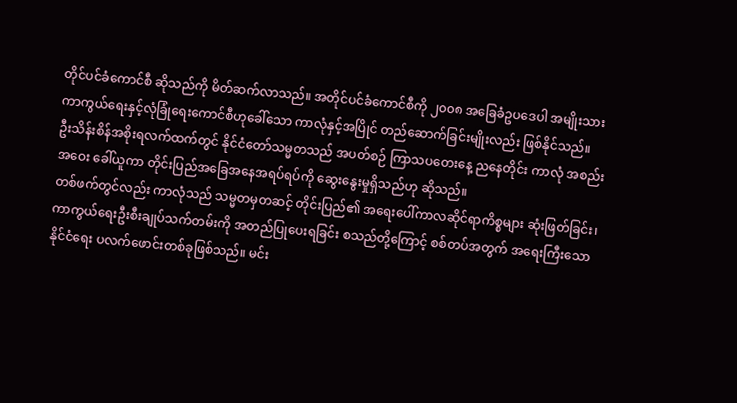တိုင်ပင်ခံကောင်စီ ဆိုသည်ကို မိတ်ဆက်လာသည်။ အတိုင်ပင်ခံကောင်စီကို ၂၀၀၈ အခြေခံဥပဒေပါ အမျိုးသားကာကွယ်ရေးနှင့်လုံခြုံရေးကောင်စီဟုခေါ်သော ကာလုံနှင့်အပြိုင် တည်ဆောက်ခြင်းမျိုးလည်း ဖြစ်နိုင်သည်။
ဦးသိန်းစိန်အစိုးရလက်ထက်တွင် နိုင်ငံတော်သမ္မတသည် အပတ်စဉ် ကြာသပတေးနေ့ ညနေတိုင်း ကာလုံ အစည်းအဝေး ခေါ်ယူကာ တိုင်းပြည်အခြေအနေအရပ်ရပ်ကို ဆွေးနွေးမှုရှိသည်ဟု ဆိုသည်။
တစ်ဖက်တွင်လည်း ကာလုံသည် သမ္မတမှတဆင့် တိုင်းပြည်၏ အရေးပေါ်ကာလဆိုင်ရာကိစ္စများ ဆုံးဖြတ်ခြင်း၊ ကာကွယ်ရေးဦးစီးချုပ်သက်တမ်းကို အတည်ပြုပေးရခြင်း စသည်တို့ကြောင့် စစ်တပ်အတွက် အရေးကြီးသော နိုင်ငံရေး ပလက်ဖောင်းတစ်ခုဖြစ်သည်။ မင်း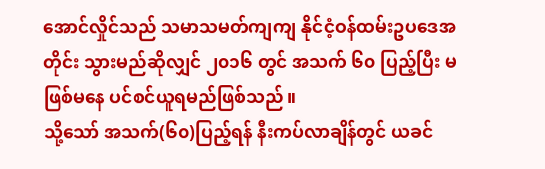အောင်လှိုင်သည် သမာသမတ်ကျကျ နိုင်ငံ့ဝန်ထမ်းဥပဒေအတိုင်း သွားမည်ဆိုလျှင် ၂၀၁၆ တွင် အသက် ၆၀ ပြည့်ပြီး မဖြစ်မနေ ပင်စင်ယူရမည်ဖြစ်သည်။
သို့သော် အသက်(၆၀)ပြည့်ရန် နီးကပ်လာချိန်တွင် ယခင်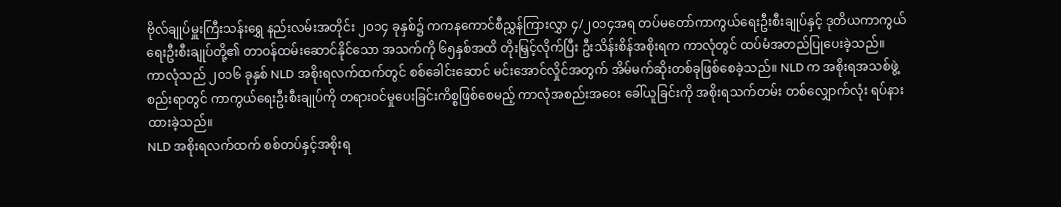ဗိုလ်ချုပ်မှူးကြီးသန်းရွှေ နည်းလမ်းအတိုင်း ၂၀၁၄ ခုနှစ်၌ ကကနကောင်စီညွှန်ကြားလွှာ ၄/၂၀၁၄အရ တပ်မတော်ကာကွယ်ရေးဦးစီးချုပ်နှင့် ဒုတိယကာကွယ်ရေးဦးစီးချုပ်တို့၏ တာဝန်ထမ်းဆောင်နိုင်သော အသက်ကို ၆၅နှစ်အထိ တိုးမြှင့်လိုက်ပြီး ဦးသိန်းစိန်အစိုးရက ကာလုံတွင် ထပ်မံအတည်ပြုပေးခဲ့သည်။
ကာလုံသည် ၂၀၁၆ ခုနှစ် NLD အစိုးရလက်ထက်တွင် စစ်ခေါင်းဆောင် မင်းအောင်လှိုင်အတွက် အိမ်မက်ဆိုးတစ်ခုဖြစ်စေခဲ့သည်။ NLD က အစိုးရအသစ်ဖွဲ့စည်းရာတွင် ကာကွယ်ရေးဦးစီးချုပ်ကို တရားဝင်မှုပေးခြင်းကိစ္စဖြစ်စေမည့် ကာလုံအစည်းအဝေး ခေါ်ယူခြင်းကို အစိုးရသက်တမ်း တစ်လျှောက်လုံး ရပ်နားထားခဲ့သည်။
NLD အစိုးရလက်ထက် စစ်တပ်နှင့်အစိုးရ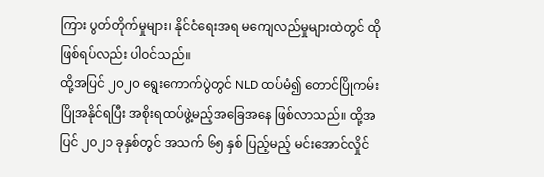ကြား ပွတ်တိုက်မှုများ၊ နိုင်ငံရေးအရ မကျေလည်မှုများထဲတွင် ထိုဖြစ်ရပ်လည်း ပါဝင်သည်။
ထို့အပြင် ၂၀၂၀ ရွေးကောက်ပွဲတွင် NLD ထပ်မံ၍ တောင်ပြိုကမ်းပြိုအနိုင်ရပြီး အစိုးရထပ်ဖွဲ့မည့်အခြေအနေ ဖြစ်လာသည်။ ထို့အပြင် ၂၀၂၁ ခုနှစ်တွင် အသက် ၆၅ နှစ် ပြည့်မည့် မင်းအောင်လှိုင်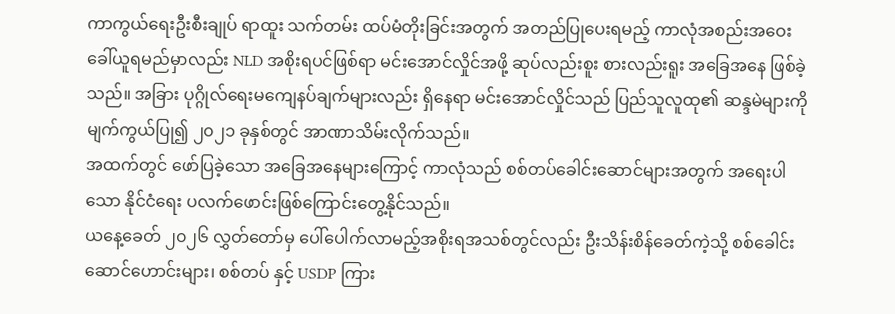ကာကွယ်ရေးဦးစီးချုပ် ရာထူး သက်တမ်း ထပ်မံတိုးခြင်းအတွက် အတည်ပြုပေးရမည့် ကာလုံအစည်းအဝေး ခေါ်ယူရမည်မှာလည်း NLD အစိုးရပင်ဖြစ်ရာ မင်းအောင်လှိုင်အဖို့ ဆုပ်လည်းစူး စားလည်းရူး အခြေအနေ ဖြစ်ခဲ့သည်။ အခြား ပုဂ္ဂိုလ်ရေးမကျေနပ်ချက်များလည်း ရှိနေရာ မင်းအောင်လှိုင်သည် ပြည်သူလူထု၏ ဆန္ဒမဲများကို မျက်ကွယ်ပြု၍ ၂၀၂၁ ခုနှစ်တွင် အာဏာသိမ်းလိုက်သည်။
အထက်တွင် ဖော်ပြခဲ့သော အခြေအနေများကြောင့် ကာလုံသည် စစ်တပ်ခေါင်းဆောင်များအတွက် အရေးပါသော နိုင်ငံရေး ပလက်ဖောင်းဖြစ်ကြောင်းတွေ့နိုင်သည်။
ယနေ့ခေတ် ၂၀၂၆ လွှတ်တော်မှ ပေါ်ပေါက်လာမည့်အစိုးရအသစ်တွင်လည်း ဦးသိန်းစိန်ခေတ်ကဲ့သို့ စစ်ခေါင်းဆောင်ဟောင်းများ၊ စစ်တပ် နှင့် USDP ကြား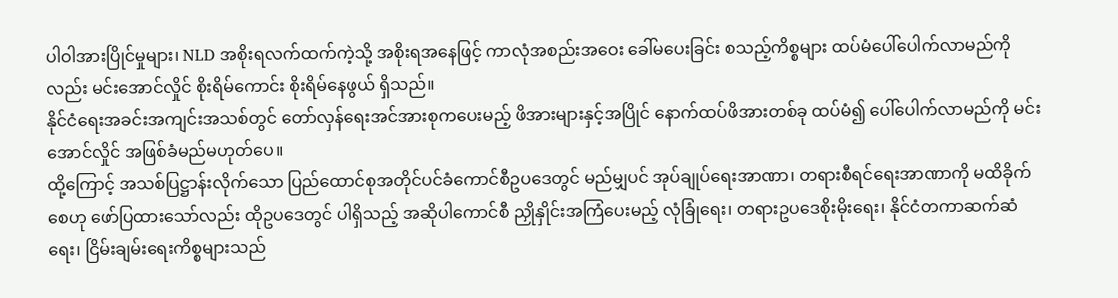ပါဝါအားပြိုင်မှုများ၊ NLD အစိုးရလက်ထက်ကဲ့သို့ အစိုးရအနေဖြင့် ကာလုံအစည်းအဝေး ခေါ်မပေးခြင်း စသည့်ကိစ္စများ ထပ်မံပေါ်ပေါက်လာမည်ကိုလည်း မင်းအောင်လှိုင် စိုးရိမ်ကောင်း စိုးရိမ်နေဖွယ် ရှိသည်။
နိုင်ငံရေးအခင်းအကျင်းအသစ်တွင် တော်လှန်ရေးအင်အားစုကပေးမည့် ဖိအားများနှင့်အပြိုင် နောက်ထပ်ဖိအားတစ်ခု ထပ်မံ၍ ပေါ်ပေါက်လာမည်ကို မင်းအောင်လှိုင် အဖြစ်ခံမည်မဟုတ်ပေ။
ထို့ကြောင့် အသစ်ပြဋ္ဌာန်းလိုက်သော ပြည်ထောင်စုအတိုင်ပင်ခံကောင်စီဥပဒေတွင် မည်မျှပင် အုပ်ချုပ်ရေးအာဏာ၊ တရားစီရင်ရေးအာဏာကို မထိခိုက်စေဟု ဖော်ပြထားသော်လည်း ထိုဥပဒေတွင် ပါရှိသည့် အဆိုပါကောင်စီ ညှိုနှိုင်းအကြံပေးမည့် လုံခြုံရေး၊ တရားဥပဒေစိုးမိုးရေး၊ နိုင်ငံတကာဆက်ဆံရေး၊ ငြိမ်းချမ်းရေးကိစ္စများသည်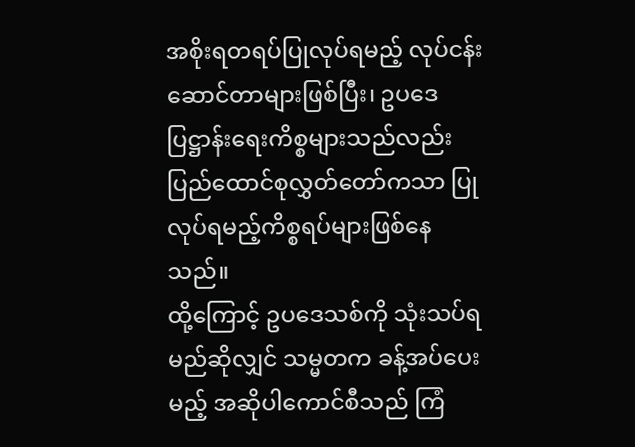အစိုးရတရပ်ပြုလုပ်ရမည့် လုပ်ငန်းဆောင်တာများဖြစ်ပြီး၊ ဥပဒေပြဋ္ဌာန်းရေးကိစ္စများသည်လည်း ပြည်ထောင်စုလွှတ်တော်ကသာ ပြုလုပ်ရမည့်ကိစ္စရပ်များဖြစ်နေသည်။
ထို့ကြောင့် ဥပဒေသစ်ကို သုံးသပ်ရမည်ဆိုလျှင် သမ္မတက ခန့်အပ်ပေးမည့် အဆိုပါကောင်စီသည် ကြံ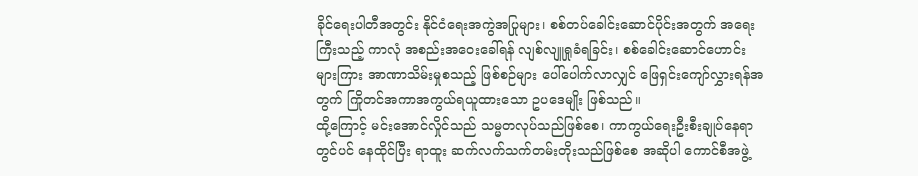ခိုင်ရေးပါတီအတွင်း နိုင်ငံရေးအကွဲအပြုများ၊ စစ်တပ်ခေါင်းဆောင်ပိုင်းအတွက် အရေးကြီးသည့် ကာလုံ အစည်းအဝေးခေါ်ရန် လျစ်လျူရှုခံရခြင်း၊ စစ်ခေါင်းဆောင်ဟောင်းများကြား အာဏာသိမ်းမှုစသည့် ဖြစ်စဉ်များ ပေါ်ပေါက်လာလျှင် ဖြေရှင်းကျော်လွှားရန်အတွက် ကြိုတင်အကာအကွယ်ရယူထားသော ဥပဒေမျိုး ဖြစ်သည်။
ထို့ကြောင့် မင်းအောင်လှိုင်သည် သမ္မတလုပ်သည်ဖြစ်စေ၊ ကာကွယ်ရေးဦးစီးချုပ်နေရာတွင်ပင် နေထိုင်ပြီး ရာထူး ဆက်လက်သက်တမ်းတိုးသည်ဖြစ်စေ အဆိုပါ ကောင်စီအဖွဲ့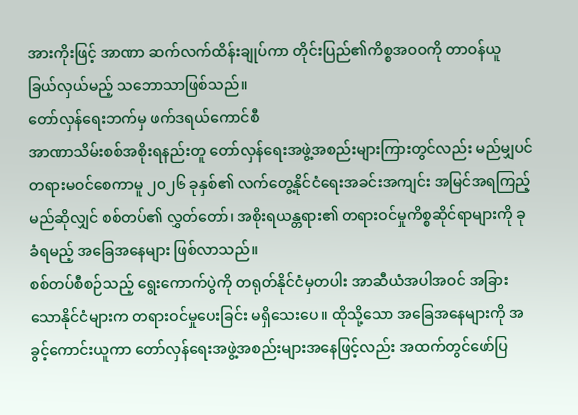အားကိုးဖြင့် အာဏာ ဆက်လက်ထိန်းချုပ်ကာ တိုင်းပြည်၏ကိစ္စအဝဝကို တာဝန်ယူ ခြယ်လှယ်မည့် သဘောသာဖြစ်သည်။
တော်လှန်ရေးဘက်မှ ဖက်ဒရယ်ကောင်စီ
အာဏာသိမ်းစစ်အစိုးရနည်းတူ တော်လှန်ရေးအဖွဲ့အစည်းများကြားတွင်လည်း မည်မျှပင်တရားမဝင်စေကာမူ ၂၀၂၆ ခုနှစ်၏ လက်တွေ့နိုင်ငံရေးအခင်းအကျင်း အမြင်အရကြည့်မည်ဆိုလျှင် စစ်တပ်၏ လွှတ်တော်၊ အစိုးရယန္တရား၏ တရားဝင်မှုကိစ္စဆိုင်ရာများကို ခုခံရမည့် အခြေအနေများ ဖြစ်လာသည်။
စစ်တပ်စီစဉ်သည့် ရွေးကောက်ပွဲကို တရုတ်နိုင်ငံမှတပါး အာဆီယံအပါအဝင် အခြားသောနိုင်ငံများက တရားဝင်မှုပေးခြင်း မရှိသေးပေ။ ထိုသို့သော အခြေအနေများကို အခွင့်ကောင်းယူကာ တော်လှန်ရေးအဖွဲ့အစည်းများအနေဖြင့်လည်း အထက်တွင်ဖော်ပြ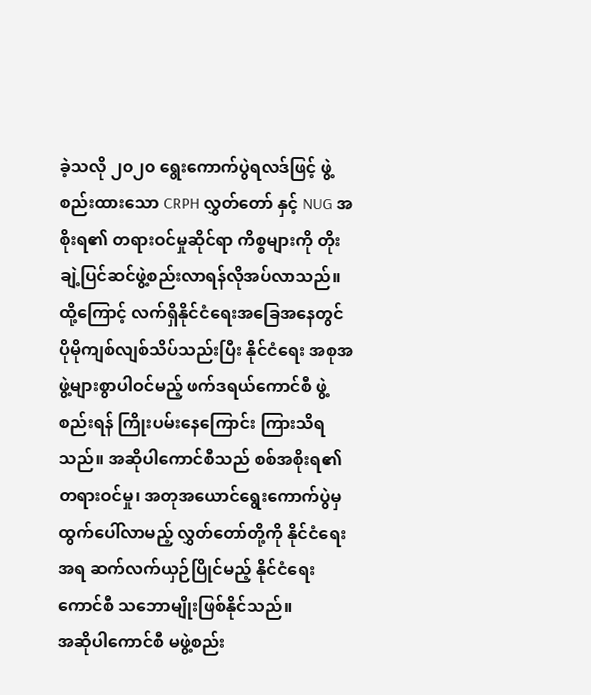ခဲ့သလို ၂၀၂၀ ရွေးကောက်ပွဲရလဒ်ဖြင့် ဖွဲ့စည်းထားသော CRPH လွှတ်တော် နှင့် NUG အစိုးရ၏ တရားဝင်မှုဆိုင်ရာ ကိစ္စများကို တိုးချဲ့ပြင်ဆင်ဖွဲ့စည်းလာရန်လိုအပ်လာသည်။
ထို့ကြောင့် လက်ရှိနိုင်ငံရေးအခြေအနေတွင် ပိုမိုကျစ်လျစ်သိပ်သည်းပြီး နိုင်ငံရေး အစုအဖွဲ့များစွာပါဝင်မည့် ဖက်ဒရယ်ကောင်စီ ဖွဲ့စည်းရန် ကြိုးပမ်းနေကြောင်း ကြားသိရသည်။ အဆိုပါကောင်စီသည် စစ်အစိုးရ၏ တရားဝင်မှု၊ အတုအယောင်ရွေးကောက်ပွဲမှ ထွက်ပေါ်လာမည့် လွှတ်တော်တို့ကို နိုင်ငံရေးအရ ဆက်လက်ယှဉ်ပြိုင်မည့် နိုင်ငံရေးကောင်စီ သဘောမျိုးဖြစ်နိုင်သည်။
အဆိုပါကောင်စီ မဖွဲ့စည်း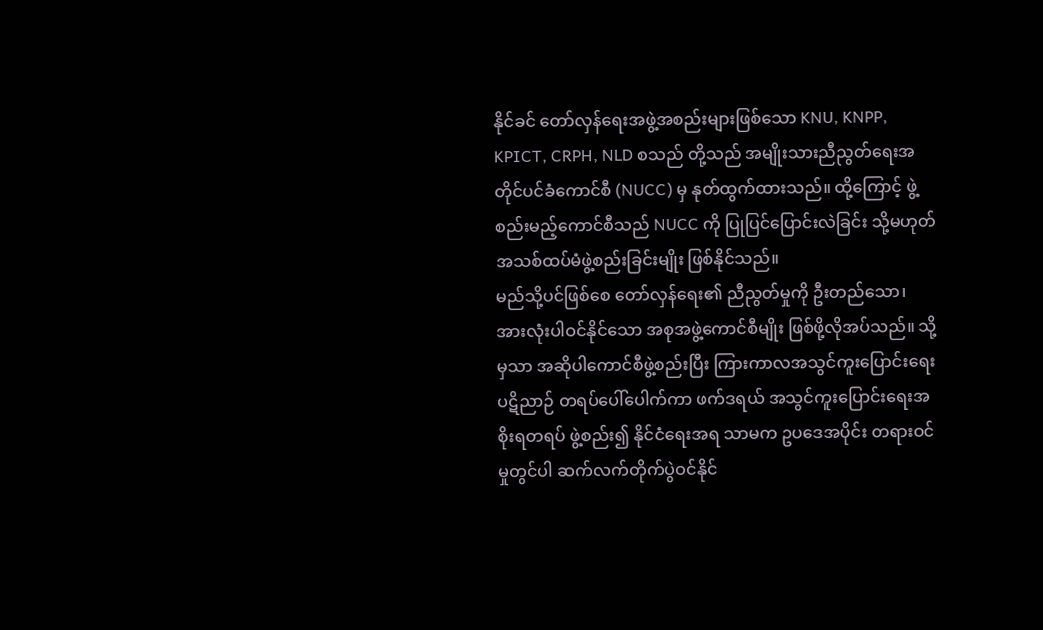နိုင်ခင် တော်လှန်ရေးအဖွဲ့အစည်းများဖြစ်သော KNU, KNPP, KPICT, CRPH, NLD စသည် တို့သည် အမျိုးသားညီညွတ်ရေးအတိုင်ပင်ခံကောင်စီ (NUCC) မှ နုတ်ထွက်ထားသည်။ ထို့ကြောင့် ဖွဲ့စည်းမည့်ကောင်စီသည် NUCC ကို ပြုပြင်ပြောင်းလဲခြင်း သို့မဟုတ် အသစ်ထပ်မံဖွဲ့စည်းခြင်းမျိုး ဖြစ်နိုင်သည်။
မည်သို့ပင်ဖြစ်စေ တော်လှန်ရေး၏ ညီညွတ်မှုကို ဦးတည်သော၊ အားလုံးပါဝင်နိုင်သော အစုအဖွဲ့ကောင်စီမျိုး ဖြစ်ဖို့လိုအပ်သည်။ သို့မှသာ အဆိုပါကောင်စီဖွဲ့စည်းပြီး ကြားကာလအသွင်ကူးပြောင်းရေး ပဋိညာဉ် တရပ်ပေါ်ပေါက်ကာ ဖက်ဒရယ် အသွင်ကူးပြောင်းရေးအစိုးရတရပ် ဖွဲ့စည်း၍ နိုင်ငံရေးအရ သာမက ဥပဒေအပိုင်း တရားဝင်မှုတွင်ပါ ဆက်လက်တိုက်ပွဲဝင်နိုင်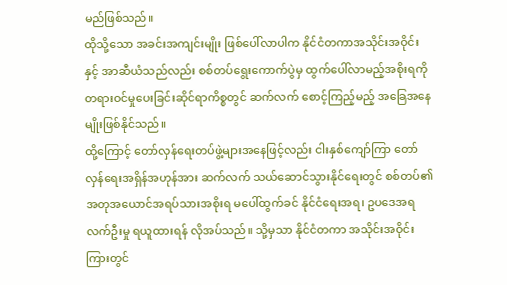မည်ဖြစ်သည်။
ထိုသို့သော အခင်းအကျင်းမျိုး ဖြစ်ပေါ်လာပါက နိုင်ငံတကာအသိုင်းအဝိုင်း နှင့် အာဆီယံသည်လည်း စစ်တပ်ရွေးကောက်ပွဲမှ ထွက်ပေါ်လာမည့်အစိုးရကို တရားဝင်မှုပေးခြင်းဆိုင်ရာကိစ္စတွင် ဆက်လက် စောင့်ကြည့်မည့် အခြေအနေမျိုးဖြစ်နိုင်သည်။
ထို့ကြောင့် တော်လှန်ရေးတပ်ဖွဲ့များအနေဖြင့်လည်း ငါးနှစ်ကျော်ကြာ တော်လှန်ရေးအရှိန်အဟုန်အား ဆက်လက် သယ်ဆောင်သွားနိုင်ရေးတွင် စစ်တပ်၏ အတုအယောင်အရပ်သားအစိုးရ မပေါ်ထွက်ခင် နိုင်ငံရေးအရ၊ ဥပဒေအရ လက်ဦးမှု ရယူထားရန် လိုအပ်သည်။ သို့မှသာ နိုင်ငံတကာ အသိုင်းအဝိုင်းကြားတွင်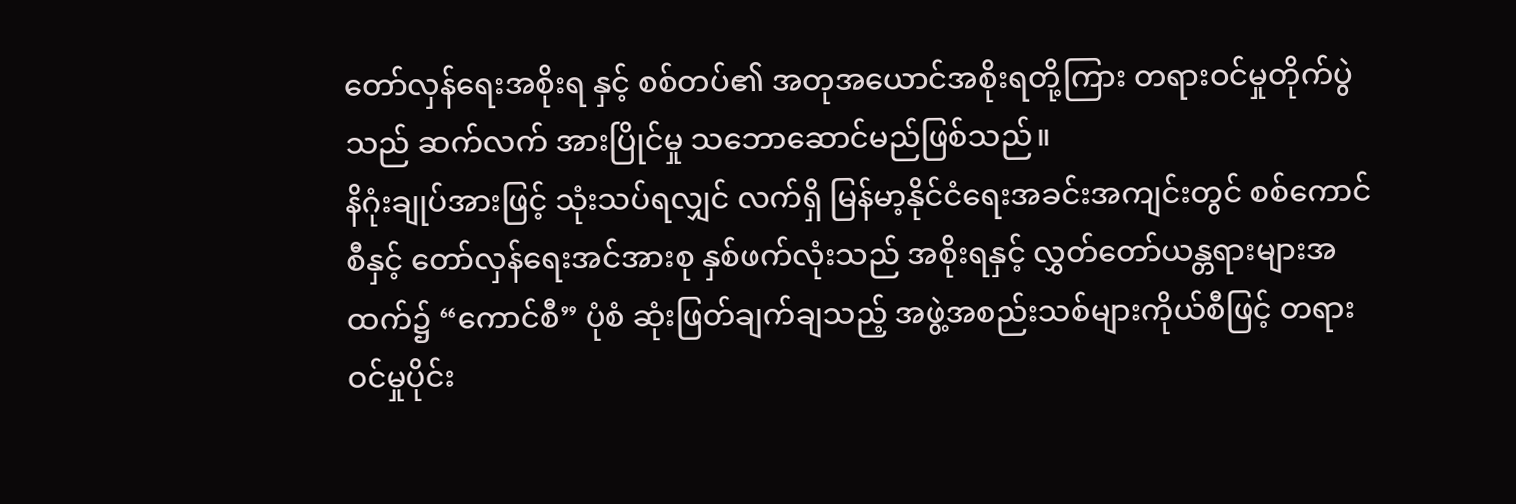တော်လှန်ရေးအစိုးရ နှင့် စစ်တပ်၏ အတုအယောင်အစိုးရတို့ကြား တရားဝင်မှုတိုက်ပွဲသည် ဆက်လက် အားပြိုင်မှု သဘောဆောင်မည်ဖြစ်သည်။
နိဂုံးချုပ်အားဖြင့် သုံးသပ်ရလျှင် လက်ရှိ မြန်မာ့နိုင်ငံရေးအခင်းအကျင်းတွင် စစ်ကောင်စီနှင့် တော်လှန်ရေးအင်အားစု နှစ်ဖက်လုံးသည် အစိုးရနှင့် လွှတ်တော်ယန္တရားများအထက်၌ “ကောင်စီ” ပုံစံ ဆုံးဖြတ်ချက်ချသည့် အဖွဲ့အစည်းသစ်များကိုယ်စီဖြင့် တရားဝင်မှုပိုင်း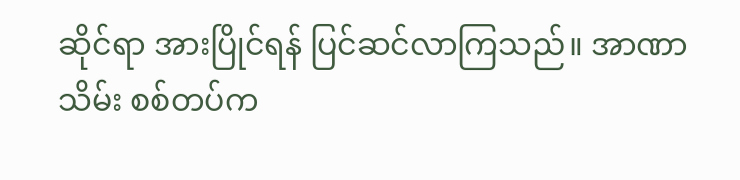ဆိုင်ရာ အားပြိုင်ရန် ပြင်ဆင်လာကြသည်။ အာဏာသိမ်း စစ်တပ်က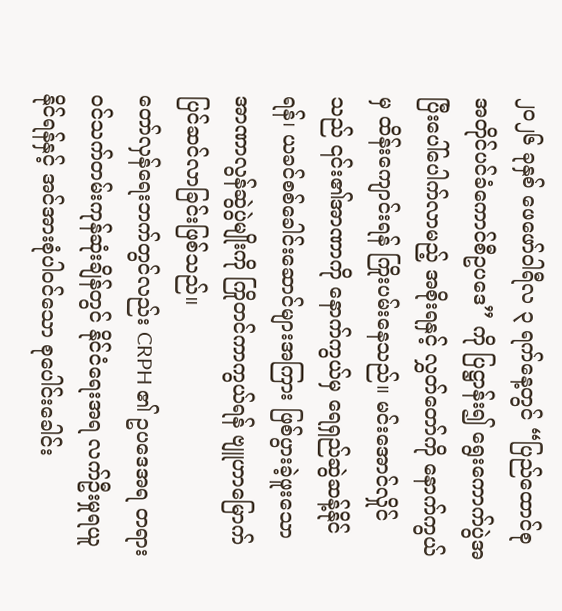၂၀၂၆ ခုနှစ် ဖေဖော်ဝါရီလ ၃ ရက်နေ့တွင် “ပြည်ထောင်စုအတိုင်ပင်ခံကောင်စီဥပဒေ” ကို ပြဋ္ဌာန်း၍ ရွေးကောက်ပွဲအပြီးပေါ်ပေါက်လာမည့် အစိုးရနှင့် လွှတ်တော်ကို နောက်ကွယ်မှ ထိန်းကျောင်းရန် ကြိုးပမ်းနေသည်။ မင်းအောင်လှိုင်သည် ၎င်း၏အာဏာကို နောက်ကွယ်မှ ရေရှည်ဆွဲဆန့်နိုင်ရန်၊ ယခင်စစ်ခေါင်းဆောင်များအကြား ဖြစ်ပွားခဲ့ဖူးသော အာဏာလွန်ဆွဲပွဲမျိုးကို ကြိုတင်ကာကွယ်ရန် ဗျူဟာမြောက် ပြင်ဆင်လာခြင်းဖြစ်သည်။
တော်လှန်ရေးဘက်တွင်လည်း CRPH ၏ ဥပဒေအရ တရားဝင်သက်တမ်းကုန်ဆုံးချိန်တွင် နိုင်ငံရေးအရ လက်ဦးမှုရယူနိုင်ရန်နှင့် အင်အားစုံပါဝင်သော စုပေါင်းခေါင်း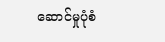ဆောင်မှုပုံစံ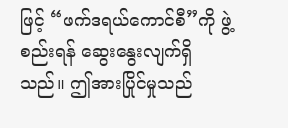ဖြင့် “ဖက်ဒရယ်ကောင်စီ”ကို ဖွဲ့စည်းရန် ဆွေးနွေးလျက်ရှိသည်။ ဤအားပြိုင်မှုသည်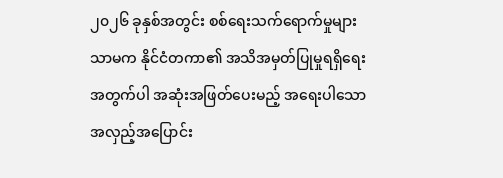၂၀၂၆ ခုနှစ်အတွင်း စစ်ရေးသက်ရောက်မှုများသာမက နိုင်ငံတကာ၏ အသိအမှတ်ပြုမှုရရှိရေးအတွက်ပါ အဆုံးအဖြတ်ပေးမည့် အရေးပါသော အလှည့်အပြောင်း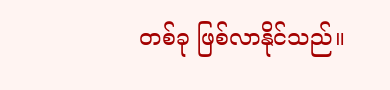တစ်ခု ဖြစ်လာနိုင်သည်။